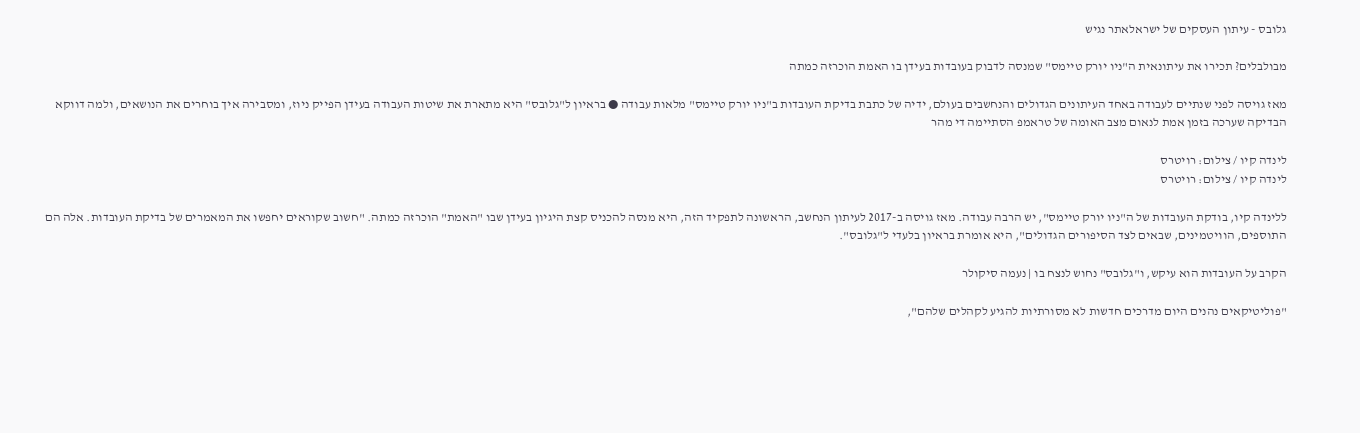גלובס - עיתון העסקים של ישראלאתר נגיש

מבולבלים? תכירו את עיתונאית ה"ניו יורק טיימס" שמנסה לדבוק בעובדות בעידן בו האמת הוכרזה כמתה

מאז גויסה לפני שנתיים לעבודה באחד העיתונים הגדולים והנחשבים בעולם, ידיה של כתבת בדיקת העובדות ב"ניו יורק טיימס" מלאות עבודה ● בראיון ל"גלובס" היא מתארת את שיטות העבודה בעידן הפייק ניוז, ומסבירה איך בוחרים את הנושאים, ולמה דווקא הבדיקה שערכה בזמן אמת לנאום מצב האומה של טראמפ הסתיימה די מהר

לינדה קיו / צילום: רויטרס
לינדה קיו / צילום: רויטרס

ללינדה קיו, בודקת העובדות של ה"ניו יורק טיימס", יש הרבה עבודה. מאז גויסה ב-2017 לעיתון הנחשב, הראשונה לתפקיד הזה, היא מנסה להכניס קצת היגיון בעידן שבו "האמת" הוכרזה כמתה. "חשוב שקוראים יחפשו את המאמרים של בדיקת העובדות. אלה הם התוספים, הוויטמינים, שבאים לצד הסיפורים הגדולים", היא אומרת בראיון בלעדי ל"גלובס".

הקרב על העובדות הוא עיקש, ו"גלובס" נחוש לנצח בו | נעמה סיקולר

"פוליטיקאים נהנים היום מדרכים חדשות לא מסורתיות להגיע לקהלים שלהם",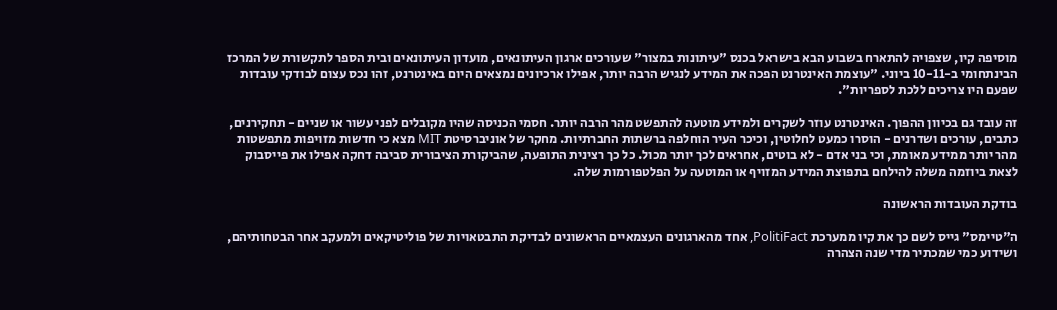מוסיפה קיו, שצפויה להתארח בשבוע הבא בישראל בכנס "עיתונות במצור" שעורכים ארגון העיתונאים, מועדון העיתונאים ובית הספר לתקשורת של המרכז הבינתחומי ב-10-11 ביוני. "עוצמת האינטרנט הפכה את המידע לנגיש הרבה יותר, אפילו ארכיונים נמצאים היום באינטרנט, זהו נכס עצום לבודקי עובדות שפעם היו צריכים ללכת לספריות".

זה עובד גם בכיוון ההפוך. האינטרנט עוזר לשקרים ולמידע מוטעה להתפשט מהר הרבה יותר. חסמי הכניסה שהיו מקובלים לפני עשור או שניים - תחקירנים, כתבים, עורכים ושדרנים - הוסרו כמעט לחלוטין, וכיכר העיר הוחלפה ברשתות החברתיות. מחקר של אוניברסיטת MIT מצא כי חדשות מזויפות מתפשטות מהר יותר ממידע מאומת, וכי בני אדם - לא בוטים, אחראים לכך יותר מכול. כל כך רצינית התופעה, שהביקורת הציבורית סביבה דחקה אפילו את פייסבוק לצאת ביוזמה משלה להילחם בתפוצת המידע המזויף או המוטעה על הפלטפורמות שלה.

בודקת העובדות הראשונה

ה"טיימס" גייס לשם כך את קיו ממערכת PolitiFact, אחד מהארגונים העצמאיים הראשונים לבדיקת התבטאויות של פוליטיקאים ולמעקב אחר הבטחותיהם, ושידוע כמי שמכתיר מדי שנה הצהרה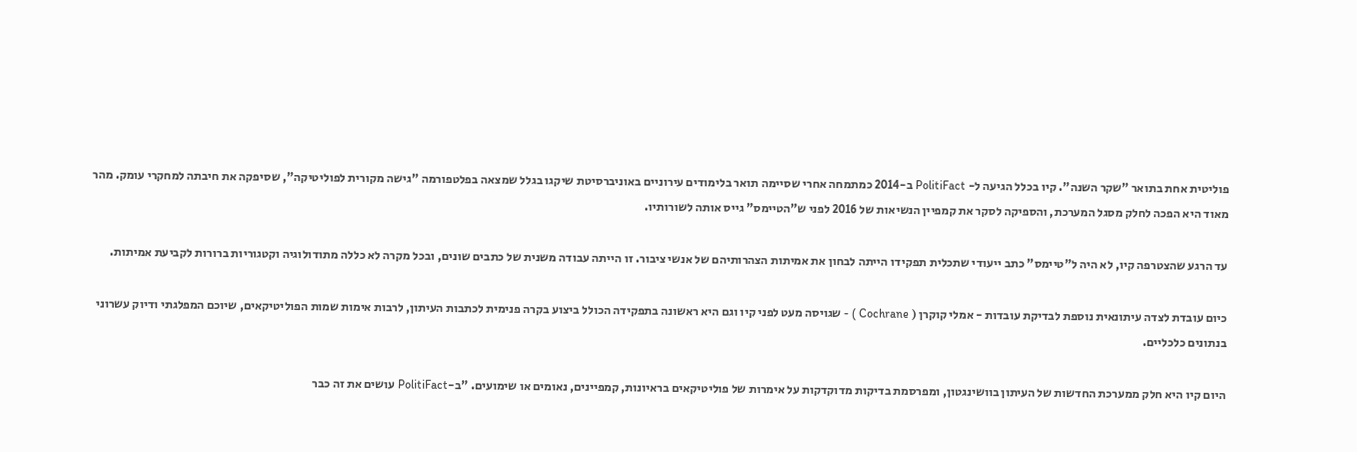פוליטית אחת בתואר "שקר השנה". קיו בכלל הגיעה ל- PolitiFact ב-2014 כמתמחה אחרי שסיימה תואר בלימודים עירוניים באוניברסיטת שיקגו בגלל שמצאה בפלטפורמה "גישה מקורית לפוליטיקה", שסיפקה את חיבתה למחקרי עומק. מהר מאוד היא הפכה לחלק מסגל המערכת, והספיקה לסקר את קמפיין הנשיאות של 2016 לפני ש"הטיימס" גייס אותה לשורותיו.

עד הרגע שהצטרפה קיו, לא היה ל"טיימס" כתב ייעודי שתכלית תפקידו הייתה לבחון את אמיתות הצהרותיהם של אנשי ציבור. זו הייתה עבודה משנית של כתבים שונים, ובכל מקרה לא כללה מתודולוגיה וקטגוריות ברורות לקביעת אמיתות.

כיום עובדת לצדה עיתונאית נוספת לבדיקת עובדות - אמלי קוקרן ( Cochrane ) - שגויסה מעט לפני קיו וגם היא ראשונה בתפקידה הכולל ביצוע בקרה פנימית לכתבות העיתון, לרבות אימות שמות הפוליטיקאים, שיוכם המפלגתי ודיוק עשרוני בנתונים כלכליים.

היום קיו היא חלק ממערכת החדשות של העיתון בוושינגטון, ומפרסמת בדיקות מדוקדקות על אימרות של פוליטיקאים בראיונות, קמפיינים, נאומים או שימועים. "ב-PolitiFact עושים את זה כבר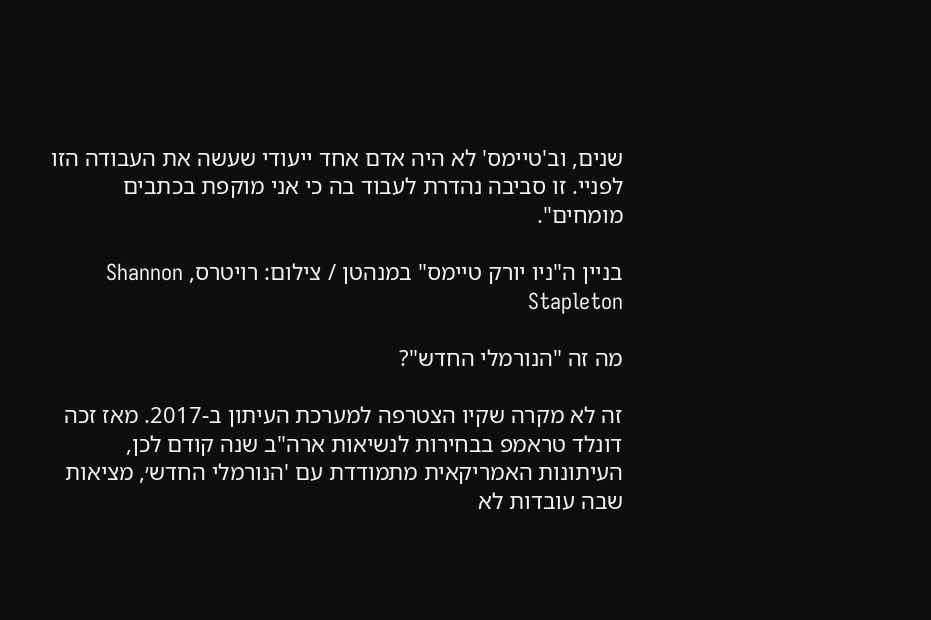שנים, וב'טיימס' לא היה אדם אחד ייעודי שעשה את העבודה הזו לפניי. זו סביבה נהדרת לעבוד בה כי אני מוקפת בכתבים מומחים".

בניין ה"ניו יורק טיימס" במנהטן / צילום: רויטרס, Shannon Stapleton

מה זה "הנורמלי החדש"?

זה לא מקרה שקיו הצטרפה למערכת העיתון ב-2017. מאז זכה דונלד טראמפ בבחירות לנשיאות ארה"ב שנה קודם לכן, העיתונות האמריקאית מתמודדת עם 'הנורמלי החדש׳, מציאות שבה עובדות לא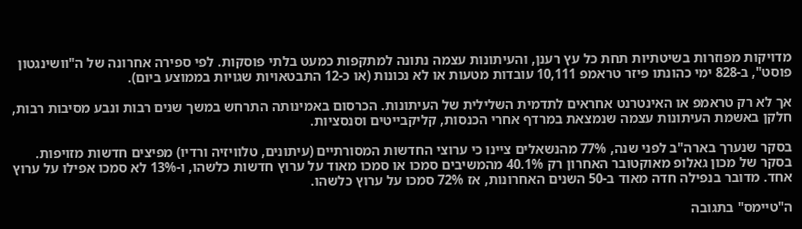מדויקות מפוזרות בשיטתיות תחת כל עץ רענן, והעיתונות עצמה נתונה למתקפות כמעט בלתי פוסקות. לפי ספירה אחרונה של ה"וושינגטון פוסט", ב-828 ימי כהונתו פיזר טראמפ 10,111 עובדות מטעות או לא נכונות (או כ-12 התבטאויות שגויות בממוצע ביום).

אך לא רק טראמפ או האינטרנט אחראים לתדמית השלילית של העיתונות. הכרסום באמינותה התרחש במשך שנים רבות ונבע מסיבות רבות, חלקן באשמת העיתונות עצמה שנמצאת במרדף אחרי הכנסות, קליקבייטים וסנסציות.

בסקר שנערך בארה"ב לפני שנה, 77% מהנשאלים ציינו כי ערוצי החדשות המסורתיים (עיתונים, טלוויזיה ורדיו) מפיצים חדשות מזויפות. בסקר של מכון גאלופ מאוקטובר האחרון רק 40.1% מהמשיבים סמכו או סמכו מאוד על ערוץ חדשות כלשהו, ו-13% לא סמכו אפילו על ערוץ אחד. מדובר בנפילה חדה מאוד ב-50 השנים האחרונות, אז 72% סמכו על ערוץ כלשהו.

ה"טיימס" בתגובה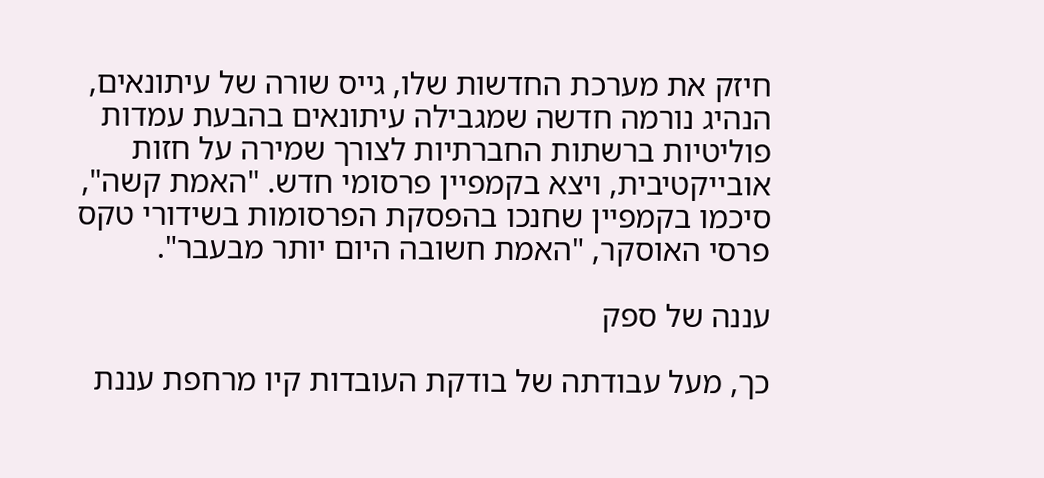חיזק את מערכת החדשות שלו, גייס שורה של עיתונאים, הנהיג נורמה חדשה שמגבילה עיתונאים בהבעת עמדות פוליטיות ברשתות החברתיות לצורך שמירה על חזות אובייקטיבית, ויצא בקמפיין פרסומי חדש. "האמת קשה", סיכמו בקמפיין שחנכו בהפסקת הפרסומות בשידורי טקס פרסי האוסקר, "האמת חשובה היום יותר מבעבר".

עננה של ספק

כך, מעל עבודתה של בודקת העובדות קיו מרחפת עננת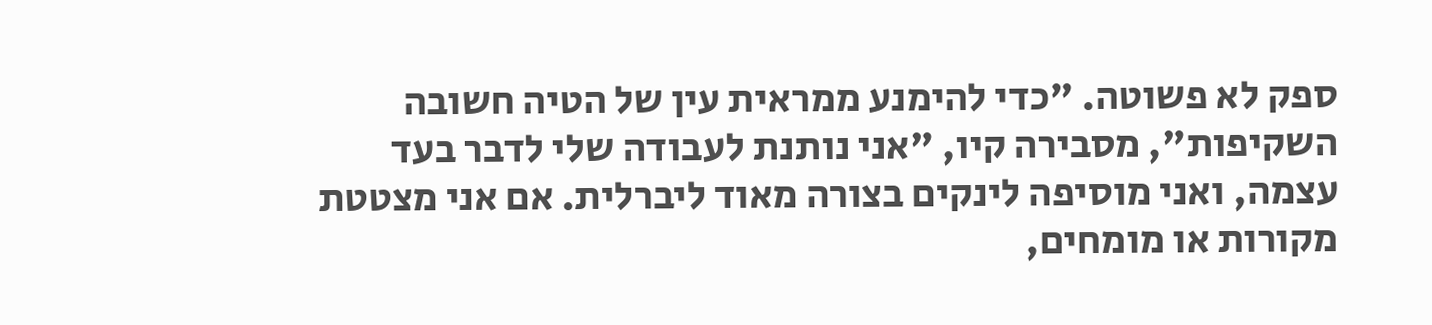ספק לא פשוטה. "כדי להימנע ממראית עין של הטיה חשובה השקיפות", מסבירה קיו, "אני נותנת לעבודה שלי לדבר בעד עצמה, ואני מוסיפה לינקים בצורה מאוד ליברלית. אם אני מצטטת מקורות או מומחים,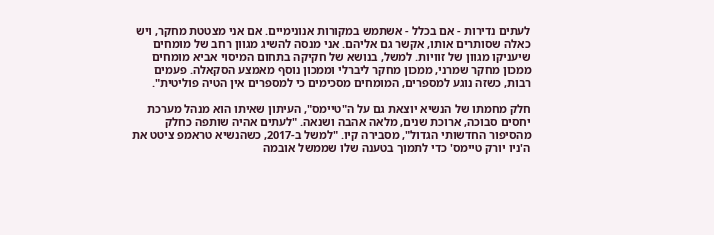לעתים נדירות - אם בכלל - אשתמש במקורות אנונימיים. אם אני מצטטת מחקר, ויש כאלה שסותרים אותו, אקשר גם אליהם. אני מנסה להשיג מגוון רחב של מומחים שיעניקו מגוון של זוויות. למשל, בנושא של חקיקה בתחום המיסוי אביא מומחים ממכון מחקר שמרני, ממכון מחקר ליברלי וממכון נוסף מאמצע הסקאלה. פעמים רבות, כשזה נוגע למספרים, המומחים מסכימים כי למספרים אין הטיה פוליטית".

חלק מחמתו של הנשיא יוצאת גם על ה"טיימס", העיתון שאיתו הוא מנהל מערכת יחסים סבוכה, ארוכת שנים, מלאה אהבה ושנאה. "לעתים אהיה שותפה כחלק מהסיפור החדשותי הגדול", מסבירה קיו. "למשל ב-2017, כשהנשיא טראמפ ציטט את ה'ניו יורק טיימס' כדי לתמוך בטענה שלו שממשל אובמה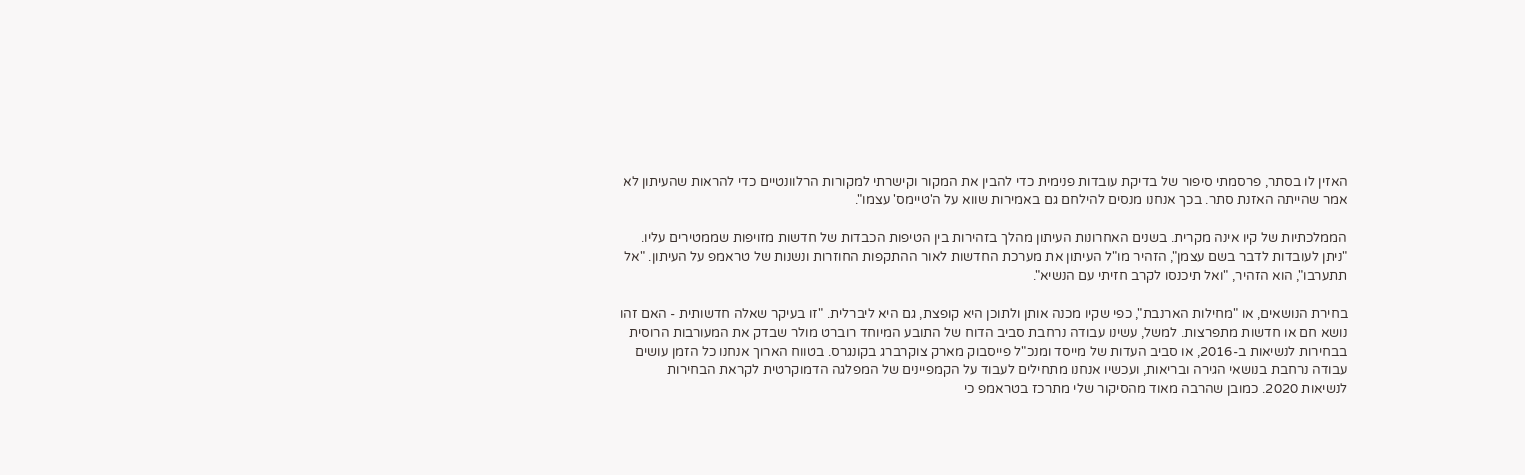האזין לו בסתר, פרסמתי סיפור של בדיקת עובדות פנימית כדי להבין את המקור וקישרתי למקורות הרלוונטיים כדי להראות שהעיתון לא אמר שהייתה האזנת סתר. בכך אנחנו מנסים להילחם גם באמירות שווא על ה'טיימס' עצמו".

הממלכתיות של קיו אינה מקרית. בשנים האחרונות העיתון מהלך בזהירות בין הטיפות הכבדות של חדשות מזויפות שממטירים עליו. "ניתן לעובדות לדבר בשם עצמן", הזהיר מו"ל העיתון את מערכת החדשות לאור ההתקפות החוזרות ונשנות של טראמפ על העיתון. "אל תתערבו", הוא הזהיר, "ואל תיכנסו לקרב חזיתי עם הנשיא".

בחירת הנושאים, או "מחילות הארנבת", כפי שקיו מכנה אותן ולתוכן היא קופצת, גם היא ליברלית. "זו בעיקר שאלה חדשותית - האם זהו נושא חם או חדשות מתפרצות. למשל, עשינו עבודה נרחבת סביב הדוח של התובע המיוחד רוברט מולר שבדק את המעורבות הרוסית בבחירות לנשיאות ב-2016, או סביב העדות של מייסד ומנכ"ל פייסבוק מארק צוקרברג בקונגרס. בטווח הארוך אנחנו כל הזמן עושים עבודה נרחבת בנושאי הגירה ובריאות, ועכשיו אנחנו מתחילים לעבוד על הקמפיינים של המפלגה הדמוקרטית לקראת הבחירות לנשיאות 2020. כמובן שהרבה מאוד מהסיקור שלי מתרכז בטראמפ כי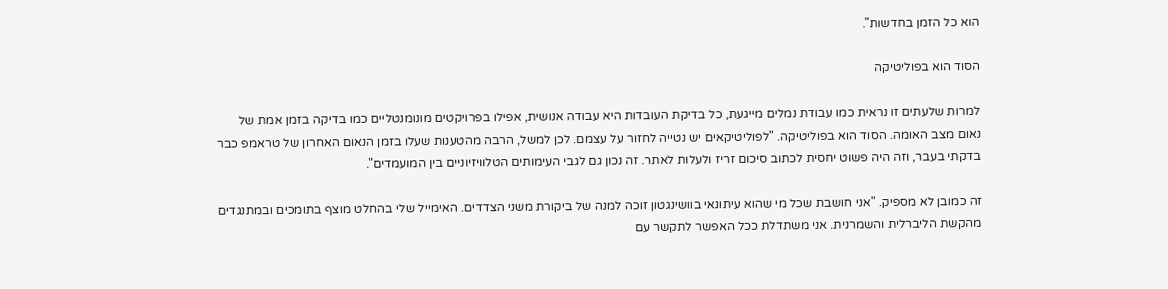הוא כל הזמן בחדשות".

הסוד הוא בפוליטיקה

למרות שלעתים זו נראית כמו עבודת נמלים מייגעת, כל בדיקת העובדות היא עבודה אנושית, אפילו בפרויקטים מונומנטליים כמו בדיקה בזמן אמת של נאום מצב האומה. הסוד הוא בפוליטיקה. "לפוליטיקאים יש נטייה לחזור על עצמם. לכן למשל, הרבה מהטענות שעלו בזמן הנאום האחרון של טראמפ כבר בדקתי בעבר, וזה היה פשוט יחסית לכתוב סיכום זריז ולעלות לאתר. זה נכון גם לגבי העימותים הטלוויזיוניים בין המועמדים".

זה כמובן לא מספיק. "אני חושבת שכל מי שהוא עיתונאי בוושינגטון זוכה למנה של ביקורת משני הצדדים. האימייל שלי בהחלט מוצף בתומכים ובמתנגדים מהקשת הליברלית והשמרנית. אני משתדלת ככל האפשר לתקשר עם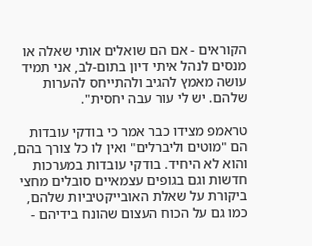הקוראים - אם הם שואלים אותי שאלה או מנסים לנהל איתי דיון בתום-לב, אני תמיד עושה מאמץ להגיב ולהתייחס להערות שלהם. יש לי עור עבה יחסית".

טראמפ מצידו כבר אמר כי בודקי עובדות הם "מוטים וליברלים" ואין לו כל צורך בהם, והוא לא היחיד. בודקי עובדות במערכות חדשות וגם בגופים עצמאיים סובלים מחצי ביקורת על שאלת האובייקטיביות שלהם, כמו גם על הכוח העצום שהונח בידיהם -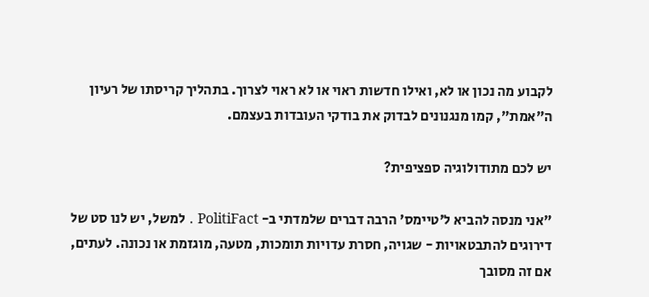לקבוע מה נכון או לא, ואילו חדשות ראוי או לא ראוי לצרוך. בתהליך קריסתו של רעיון ה"אמת", קמו מנגנונים לבדוק את בודקי העובדות בעצמם.

יש לכם מתודולוגיה ספציפית?

"אני מנסה להביא ל'טיימס' הרבה דברים שלמדתי ב- PolitiFact . למשל, יש לנו סט של דירוגים להתבטאויות - שגויה, חסרת עדויות תומכות, מטעה, מוגזמת או נכונה. לעתים, אם זה מסובך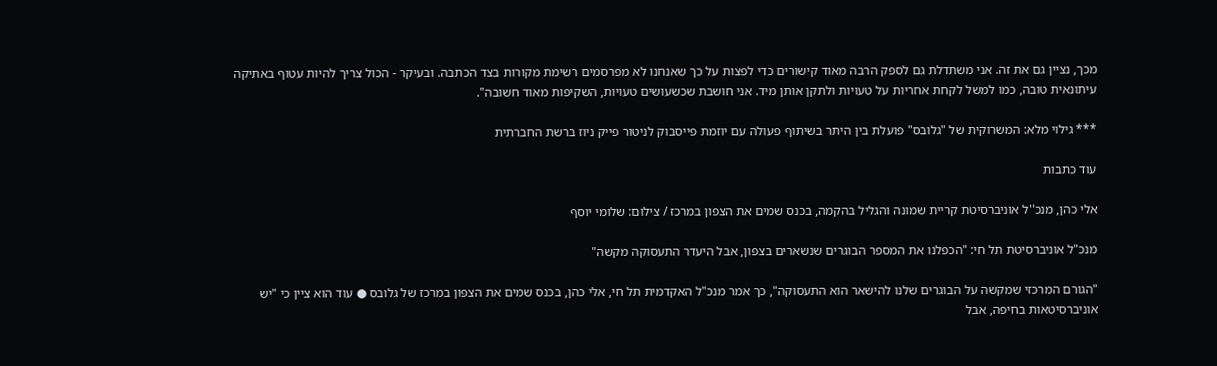מכך, נציין גם את זה. אני משתדלת גם לספק הרבה מאוד קישורים כדי לפצות על כך שאנחנו לא מפרסמים רשימת מקורות בצד הכתבה. ובעיקר - הכול צריך להיות עטוף באתיקה עיתונאית טובה, כמו למשל לקחת אחריות על טעויות ולתקן אותן מיד. אני חושבת שכשעושים טעויות, השקיפות מאוד חשובה".

*** גילוי מלא: המשרוקית של "גלובס" פועלת בין היתר בשיתוף פעולה עם יוזמת פייסבוק לניטור פייק ניוז ברשת החברתית

עוד כתבות

אלי כהן, מנכ''ל אוניברסיטת קריית שמונה והגליל בהקמה, בכנס שמים את הצפון במרכז / צילום: שלומי יוסף

מנכ"ל אוניברסיטת תל חי: "הכפלנו את המספר הבוגרים שנשארים בצפון, אבל היעדר התעסוקה מקשה"

"הגורם המרכזי שמקשה על הבוגרים שלנו להישאר הוא התעסוקה", כך אמר מנכ"ל האקדמית תל חי, אלי כהן, בכנס שמים את הצפון במרכז של גלובס ● עוד הוא ציין כי "יש אוניברסיטאות בחיפה, אבל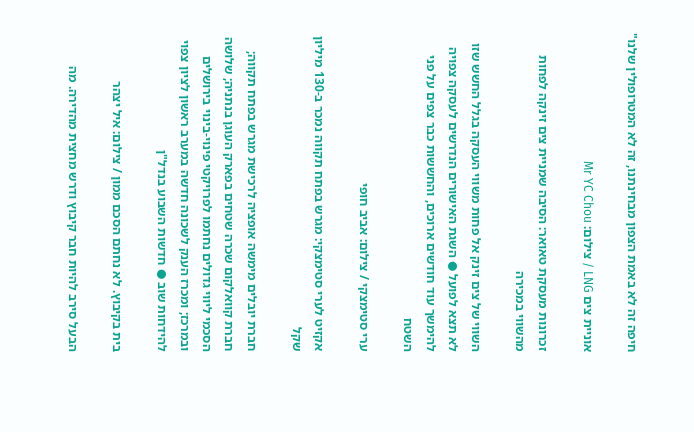חיפה זה לא באמת הצפון מבחינתנו, זה לא המטרופולין שלנו"

אוניית צים LNG / צילום: Mr YC Chou

זכרונות מעסקת טאואר: הסיבה שמניית צים זינקה לפחות מהשווי במכירה

השווי של צים זינק אל פחות משווי העסקה בגלל החשש שזו לא תצא לפועל ● השגת האישורים הנדרשים לעסקה צפויה להימשך עוד חודשים ארוכים, והחששות כבר צפים על פני השטח

ערי סטימצקי / צילום: אביב חופי

אקזיט לערי סטימצקי: מגרש בפתח תקווה נמכר ב-130 מיליון שקל

חברת יובלים מימשה אופציה לרכישת מגרש בפתח תקווה; חברת קוואלקום שכרה שטחים בפארק העוגן בנתניה; שלושה הסכמי ליווי גדולים נחתמו לפרויקטי פינוי-בינוי בירושלים ובמרכז; ומכרז הענק לשכונה חדשה במערב ראשון לציון צפוי להידחות שוב ● חדשות השבוע בנדל"ן

בית בקיבוץ. לא נחתם הסכם ממון / צילום: איל יצהר

הבעל סירב להיות חבר קיבוץ ודרש מחצית מהדירה. מה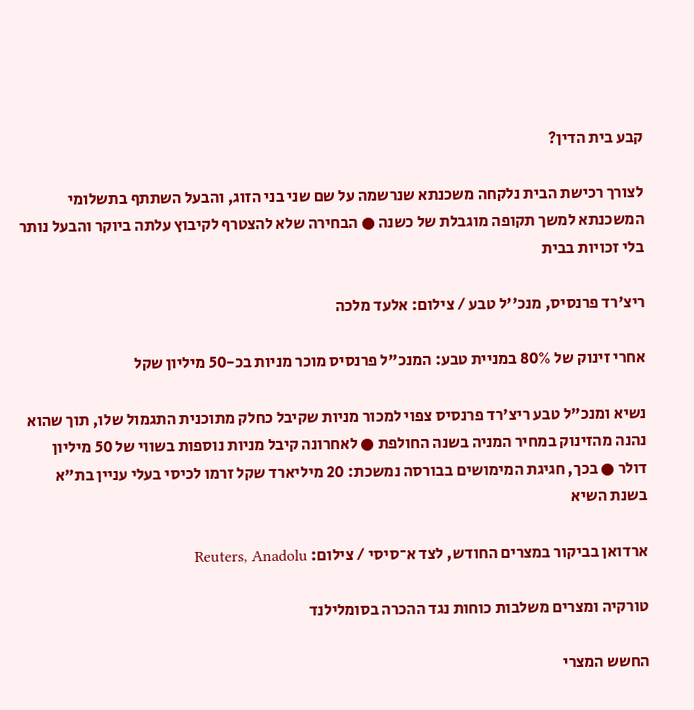קבע בית הדין?

לצורך רכישת הבית נלקחה משכנתא שנרשמה על שם שני בני הזוג, והבעל השתתף בתשלומי המשכנתא למשך תקופה מוגבלת של כשנה ● הבחירה שלא להצטרף לקיבוץ עלתה ביוקר והבעל נותר בלי זכויות בבית

ריצ'רד פרנסיס, מנכ''ל טבע / צילום: אלעד מלכה

אחרי זינוק של 80% במניית טבע: המנכ"ל פרנסיס מוכר מניות בכ-50 מיליון שקל

נשיא ומנכ"ל טבע ריצ'רד פרנסיס צפוי למכור מניות שקיבל כחלק מתוכנית התגמול שלו, תוך שהוא נהנה מהזינוק במחיר המניה בשנה החולפת ● לאחרונה קיבל מניות נוספות בשווי של 50 מיליון דולר ● בכך, חגיגת המימושים בבורסה נמשכת: 20 מיליארד שקל זרמו לכיסי בעלי עניין בת"א בשנת השיא

ארדואן בביקור במצרים החודש, לצד א־סיסי / צילום: Reuters, Anadolu

טורקיה ומצרים משלבות כוחות נגד ההכרה בסומלילנד

החשש המצרי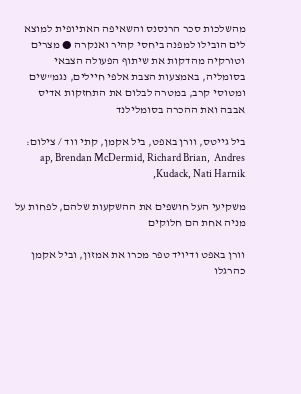מהשלכות סכר הרנסנס והשאיפה האתיופית למוצא לים הובילו למפנה ביחסי קהיר ואנקרה ● מצרים וטורקיה מהדקות את שיתוף הפעולה הצבאי בסומליה, באמצעות הצבת אלפי חיילים, נגמ"שים ומטוסי קרב, במטרה לבלום את התחזקות אדיס אבבה ואת ההכרה בסומלילנד

ביל גייטס, וורן באפט, ביל אקמן, קתי ווד / צילום: ap, Brendan McDermid, Richard Brian,  Andres Kudack, Nati Harnik,

משקיעי העל חושפים את ההשקעות שלהם, לפחות על מניה אחת הם חלוקים

וורן באפט ודיויד טפר מכרו את אמזון, וביל אקמן כהרגלו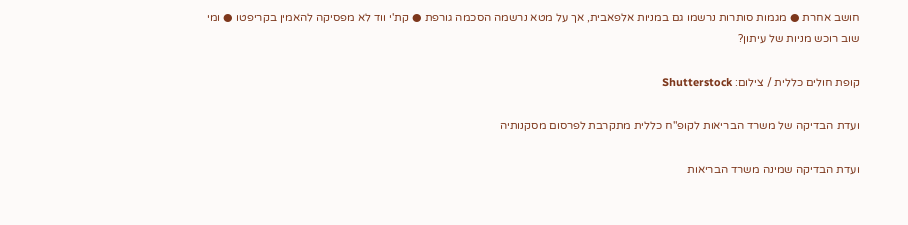חושב אחרת ● מגמות סותרות נרשמו גם במניות אלפאבית, אך על מטא נרשמה הסכמה גורפת ● קת'י ווד לא מפסיקה להאמין בקריפטו ● ומי שוב רוכש מניות של עיתון?

קופת חולים כללית / צילום: Shutterstock

ועדת הבדיקה של משרד הבריאות לקופ"ח כללית מתקרבת לפרסום מסקנותיה

ועדת הבדיקה שמינה משרד הבריאות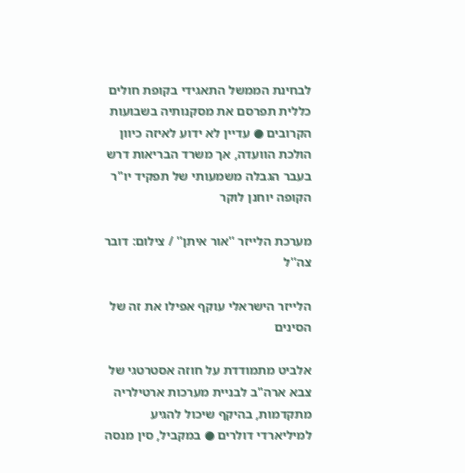לבחינת הממשל התאגידי בקופת חולים כללית תפרסם את מסקנותיה בשבועות הקרובים ● עדיין לא ידוע לאיזה כיוון הולכת הוועדה, אך משרד הבריאות דרש בעבר הגבלה משמעותי של תפקיד יו"ר הקופה יוחנן לוקר

מערכת הלייזר ''אור איתן'' / צילום: דובר צה''ל

הלייזר הישראלי עוקף אפילו את זה של הסינים

אלביט מתמודדת על חוזה אסטרטגי של צבא ארה"ב לבניית מערכות ארטילריה מתקדמות, בהיקף שיכול להגיע למיליארדי דולרים ● במקביל, סין מנסה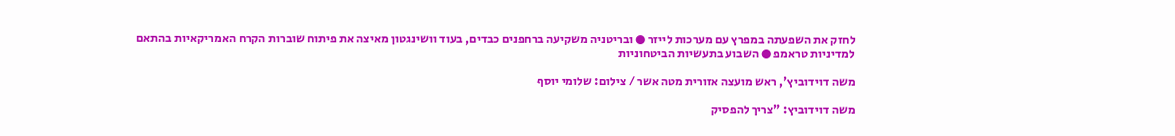לחזק את השפעתה במפרץ עם מערכות לייזר ● ובריטניה משקיעה ברחפנים כבדים, בעוד וושינגטון מאיצה את פיתוח שוברות הקרח האמריקאיות בהתאם למדיניות טראמפ ● השבוע בתעשיות הביטחוניות

משה דוידוביץ', ראש מועצה אזורית מטה אשר / צילום: שלומי יוסף

משה דוידוביץ: "צריך להפסיק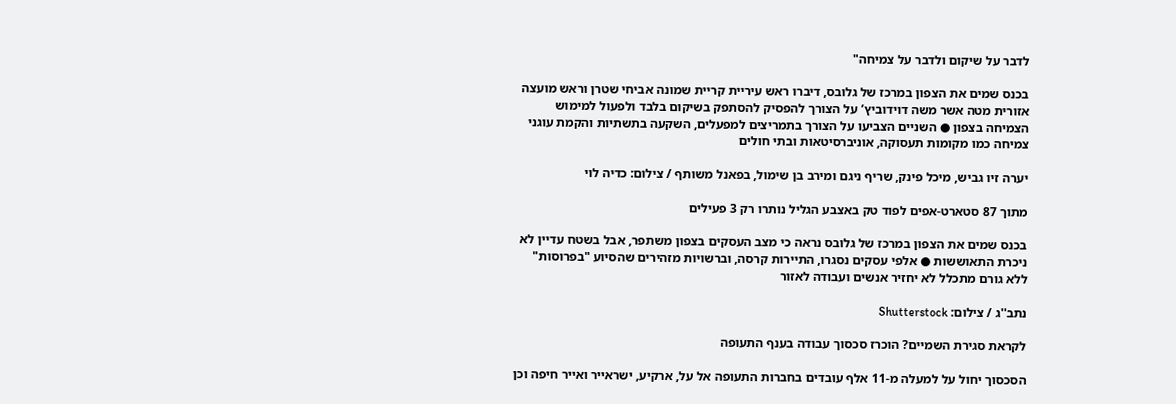לדבר על שיקום ולדבר על צמיחה"

בכנס שמים את הצפון במרכז של גלובס, דיברו ראש עיריית קריית שמונה אביחי שטרן וראש מועצה אזורית מטה אשר משה דוידוביץ’ על הצורך להפסיק להסתפק בשיקום בלבד ולפעול למימוש הצמיחה בצפון ● השניים הצביעו על הצורך בתמריצים למפעלים, השקעה בתשתיות והקמת עוגני צמיחה כמו מקומות תעסוקה, אוניברסיטאות ובתי חולים

יערה זיו גביש, מיכל פינק, שריף ניגם ומירב בן שימול, בפאנל משותף / צילום: כדיה לוי

מתוך 87 סטארט-אפים לפוד טק באצבע הגליל נותרו רק 3 פעילים

בכנס שמים את הצפון במרכז של גלובס נראה כי מצב העסקים בצפון משתפר, אבל בשטח עדיין לא ניכרת התאוששות ● אלפי עסקים נסגרו, התיירות קרסה, וברשויות מזהירים שהסיוע "בפרוסות" ללא גורם מתכלל לא יחזיר אנשים ועבודה לאזור

נתב''ג / צילום: Shutterstock

לקראת סגירת השמיים? הוכרז סכסוך עבודה בענף התעופה

הסכסוך יחול על למעלה מ-11 אלף עובדים בחברות התעופה אל על, ארקיע, ישראייר ואייר חיפה וכן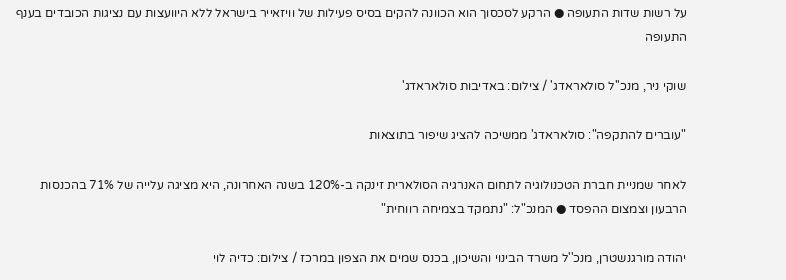על רשות שדות התעופה ● הרקע לסכסוך הוא הכוונה להקים בסיס פעילות של וויזאייר בישראל ללא היוועצות עם נציגות הכובדים בענף התעופה

שוקי ניר, מנכ''ל סולאראדג' / צילום: באדיבות סולאראדג'

"עוברים להתקפה": סולאראדג' ממשיכה להציג שיפור בתוצאות

לאחר שמניית חברת הטכנולוגיה לתחום האנרגיה הסולארית זינקה ב-120% בשנה האחרונה, היא מציגה עלייה של 71% בהכנסות הרבעון וצמצום ההפסד ● המנכ"ל: "נתמקד בצמיחה רווחית"

יהודה מורגנשטרן, מנכ''ל משרד הבינוי והשיכון, בכנס שמים את הצפון במרכז / צילום: כדיה לוי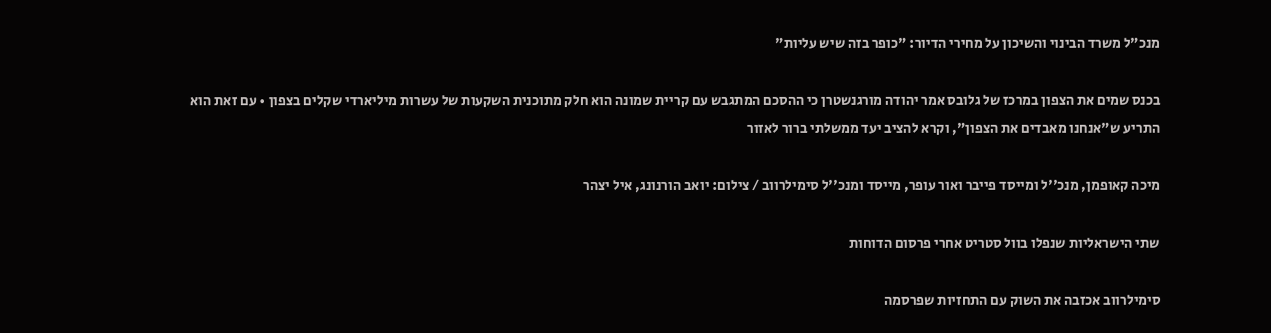מנכ"ל משרד הבינוי והשיכון על מחירי הדיור: "כופר בזה שיש עליות"

בכנס שמים את הצפון במרכז של גלובס אמר יהודה מורגנשטרן כי ההסכם המתגבש עם קריית שמונה הוא חלק מתוכנית השקעות של עשרות מיליארדי שקלים בצפון • עם זאת הוא התריע ש"אנחנו מאבדים את הצפון", וקרא להציב יעד ממשלתי ברור לאזור

מיכה קאופמן, מנכ''ל ומייסד פייבר ואור עופר, מייסד ומנכ''ל סימילרווב / צילום: יואב הורנונג, איל יצהר

שתי הישראליות שנפלו בוול סטריט אחרי פרסום הדוחות

סימילרווב אכזבה את השוק עם התחזיות שפרסמה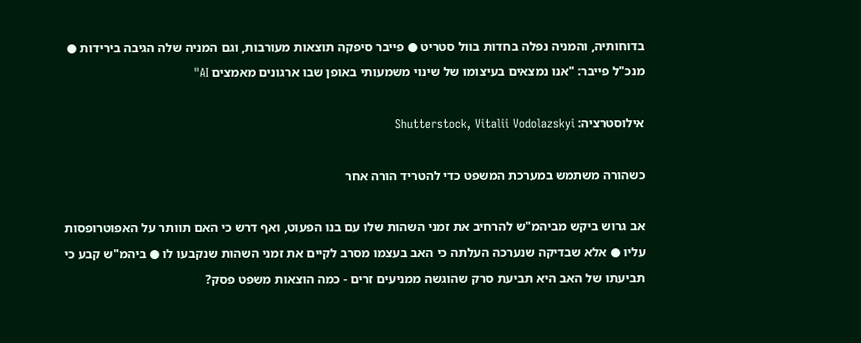בדוחותיה, והמניה נפלה בחדות בוול סטריט ● פייבר סיפקה תוצאות מעורבות, וגם המניה שלה הגיבה בירידות ● מנכ"ל פייבר: "אנו נמצאים בעיצומו של שינוי משמעותי באופן שבו ארגונים מאמצים AI"

אילוסטרציה: Shutterstock, Vitalii Vodolazskyi

כשהורה משתמש במערכת המשפט כדי להטריד הורה אחר

אב גרוש ביקש מביהמ"ש להרחיב את זמני השהות שלו עם בנו הפעוט, ואף דרש כי האם תוותר על האפוטרופסות עליו ● אלא שבדיקה שנערכה העלתה כי האב בעצמו מסרב לקיים את זמני השהות שנקבעו לו ● ביהמ"ש קבע כי תביעתו של האב היא תביעת סרק שהוגשה ממניעים זרים - כמה הוצאות משפט פסק?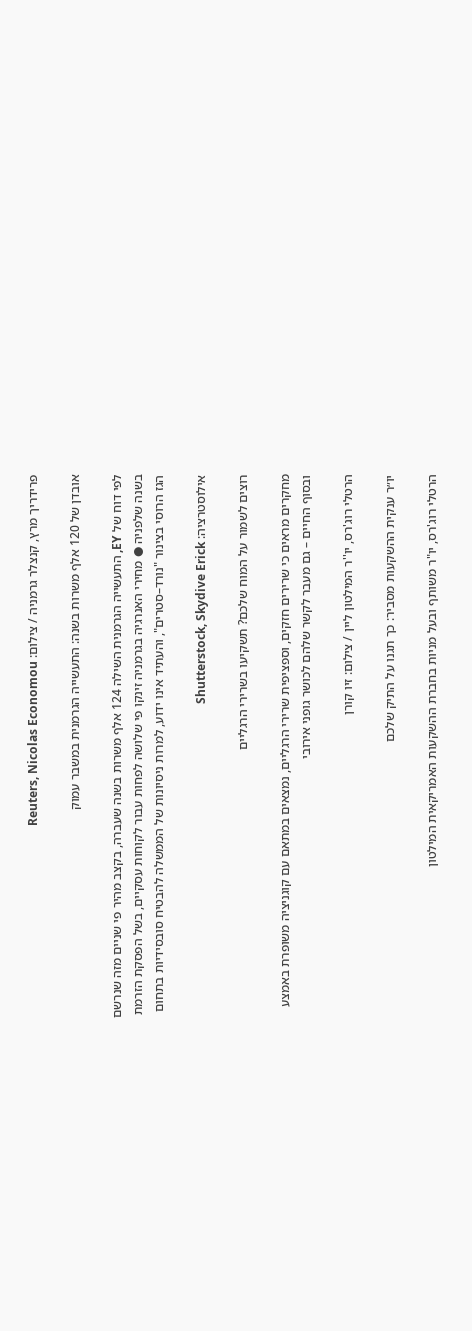פרידריך מרץ, קנצלר גרמניה / צילום: Reuters, Nicolas Economou

אובדן של 120 אלף משרות בשנה: התעשייה הגרמנית במשבר עמוק

לפי דוח של EY, התעשייה הגרמנית השילה 124 אלף משרות בשנה שעברה, בקצב מהיר פי שניים מזה שנרשם בשנה שלפניה ● מחירי האנרגיה בגרמניה זינקו פי שלושה לפחות עבור לקוחות עסקיים, בשל הפסקת הזרמת הגז הרוסי בצינור "נורד–סטרים", והעתיד אינו ידוע, למרות ניסיונות של הממשלה להבטיח סובסידיות בתחום

אילוסטרציה: Shutterstock, Skydive Erick

רוצים לשמור על המוח שלכם? תשקיעו בשרירי הרגליים

מחקרים מראים כי שרירים חזקים, וספציפית שרירי הרגליים, נמצאים במתאם עם קוגניציה משופרת באמצע ובסוף החיים – גם מעבר לקשר שלהם לכושר גופני אירובי

הרטלי רוג'רס, יו''ר המילטון ליין / צילום: זיו קורן

יו״ר ענקית ההשקעות מסביר: כך תגנו על התיק שלכם

הרטלי רוג'רס, יו"ר משותף ובעל מניות בחברת ההשקעות האמריקאית המילטון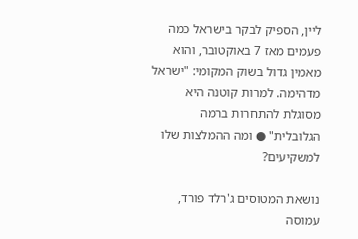ליין, הספיק לבקר בישראל כמה פעמים מאז 7 באוקטובר, והוא מאמין גדול בשוק המקומי: "ישראל מדהימה. למרות קוטנה היא מסוגלת להתחרות ברמה הגלובלית" ● ומה ההמלצות שלו למשקיעים?

נושאת המטוסים ג'רלד פורד, עמוסה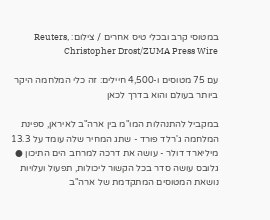במטוסי קרב ובכלי טיס אחרים / צילום: Reuters, Christopher Drost/ZUMA Press Wire

עם 75 מטוסים ו-4,500 חיילים: זה כלי המלחמה היקר ביותר בעולם והוא בדרך לכאן

במקביל להתנהלות המו"מ בין ארה"ב לאיראן, ספינת המלחמה ג'רלד פורד - שתג המחיר שלה עומד על 13.3 מיליארד דולר - עושה את דרכה למרחב הים התיכון ● גלובס עושה סדר בכל הקשור ליכולות, תפעול ועלויות נושאת המטוסים המתקדמת של ארה"ב